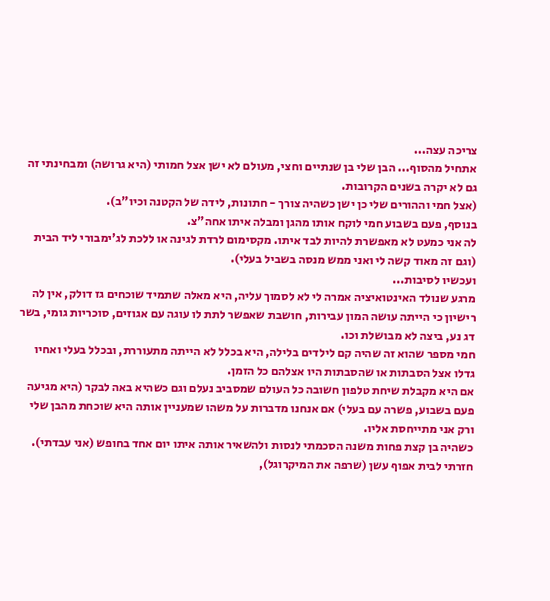צריכה עצה...
אתחיל מהסוף... הבן שלי בן שנתיים וחצי, מעולם לא ישן אצל חמותי (היא גרושה) ומבחינתי זה גם לא יקרה בשנים הקרובות.
(אצל חמי וההורים שלי כן ישן כשהיה צורך - חתונות, לידה של הקטנה וכיו"ב).
בנוסף, פעם בשבוע חמי לוקח אותו מהגן ומבלה איתו אחה"צ.
לה אני כמעט לא מאפשרת להיות לבד איתו. מקסימום לרדת לגינה או ללכת לג'ימבורי ליד הבית (וגם זה מאוד קשה לי ואני ממש מנסה בשביל בעלי).
ועכשיו לסיבות...
מרגע שנולד האינטואיציה אמרה לי לא לסמוך עליה, היא מאלה שתמיד שוכחים גז דולק, אין לה רישיון כי הייתה עושה המון עבירות, חושבת שאפשר לתת לו עוגה עם אגוזים, סוכריות גומי, בשר דג נע, ביצה לא מבושלת וכו.
חמי מספר שהוא זה שהיה קם לילדים בלילה, היא בכלל לא הייתה מתעוררת, ובכלל בעלי ואחיו גדלו אצל הסבתות או שהסבתות היו אצלהם כל הזמן.
אם היא מקבלת שיחת טלפון חשובה כל העולם שמסביב נעלם וגם כשהיא באה לבקר (היא מגיעה פעם בשבוע, פשרה עם בעלי) אם אנחנו מדברות על משהו שמעניין אותה היא שוכחת מהבן שלי ורק אני מתייחסת אליו.
כשהיה בן קצת פחות משנה הסכמתי לנסות ולהשאיר אותה איתו יום אחד בחופש (אני עבדתי). חזרתי לבית אפוף עשן (שרפה את המיקרוגל),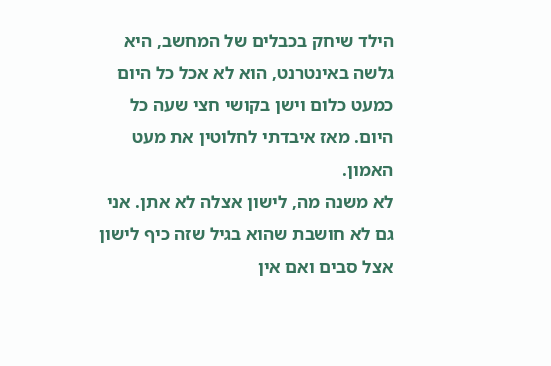הילד שיחק בכבלים של המחשב, היא גלשה באינטרנט, הוא לא אכל כל היום כמעט כלום וישן בקושי חצי שעה כל היום. מאז איבדתי לחלוטין את מעט האמון.
לא משנה מה, לישון אצלה לא אתן. אני גם לא חושבת שהוא בגיל שזה כיף לישון אצל סבים ואם אין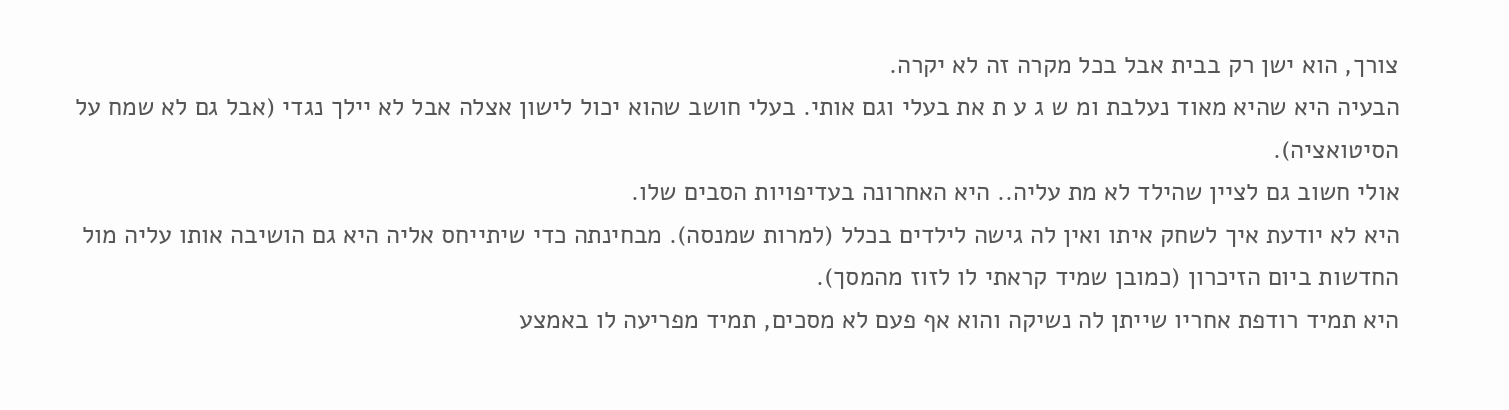צורך, הוא ישן רק בבית אבל בכל מקרה זה לא יקרה.
הבעיה היא שהיא מאוד נעלבת ומ ש ג ע ת את בעלי וגם אותי. בעלי חושב שהוא יכול לישון אצלה אבל לא יילך נגדי (אבל גם לא שמח על הסיטואציה).
אולי חשוב גם לציין שהילד לא מת עליה.. היא האחרונה בעדיפויות הסבים שלו.
היא לא יודעת איך לשחק איתו ואין לה גישה לילדים בכלל (למרות שמנסה). מבחינתה כדי שיתייחס אליה היא גם הושיבה אותו עליה מול החדשות ביום הזיכרון (כמובן שמיד קראתי לו לזוז מהמסך).
היא תמיד רודפת אחריו שייתן לה נשיקה והוא אף פעם לא מסכים, תמיד מפריעה לו באמצע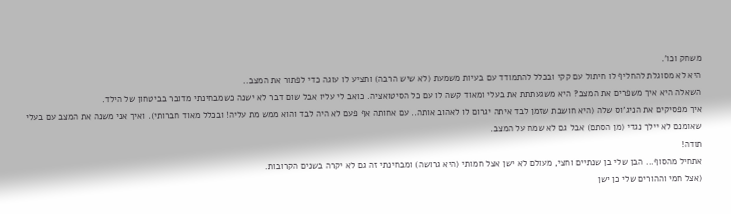משחק וכו'.
היא לא מסוגלת להחליף לו חיתול עם קקי ובכלל להתמודד עם בעיות משמעת (לא שיש הרבה) ותציע לו עוגה כדי לפתור את המצב..
השאלה היא איך משפרים את המצב? היא משגעתתת את בעלי ומאוד קשה לו עם כל הסיטואציה. כואב לי עליו אבל שום דבר לא ישנה כשמבחינתי מדובר בביטחון של הילד.
איך מפסיקים את הניג'וס שלה (היא חושבת שזמן לבד איתה יגרום לו לאהוב אותה.. עם אחותה אף פעם לא היה לבד והוא ממש מת עליה! ובכלל מאוד חברותי). ואיך אני משנה את המצב עם בעלי שאומנם לא יילך נגדי (מן הסתם) אבל גם לא שמח על המצב.
תודה!
אתחיל מהסוף... הבן שלי בן שנתיים וחצי, מעולם לא ישן אצל חמותי (היא גרושה) ומבחינתי זה גם לא יקרה בשנים הקרובות.
(אצל חמי וההורים שלי כן ישן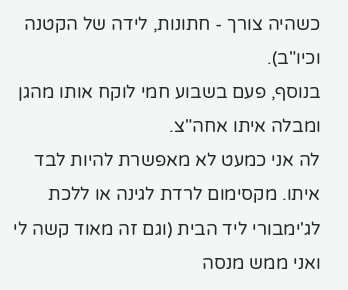כשהיה צורך - חתונות, לידה של הקטנה וכיו"ב).
בנוסף, פעם בשבוע חמי לוקח אותו מהגן ומבלה איתו אחה"צ.
לה אני כמעט לא מאפשרת להיות לבד איתו. מקסימום לרדת לגינה או ללכת לג'ימבורי ליד הבית (וגם זה מאוד קשה לי ואני ממש מנסה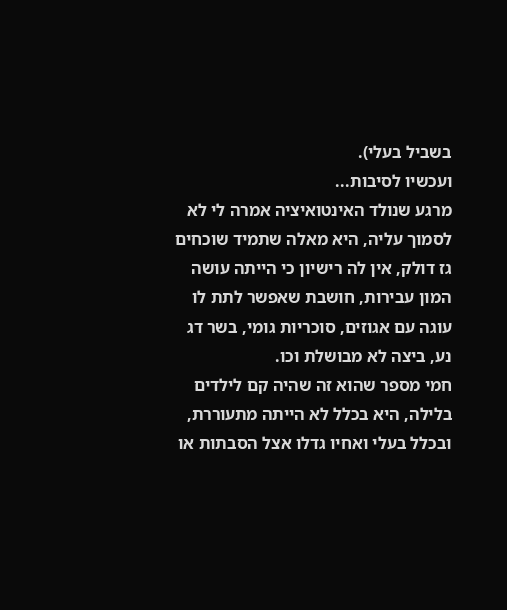בשביל בעלי).
ועכשיו לסיבות...
מרגע שנולד האינטואיציה אמרה לי לא לסמוך עליה, היא מאלה שתמיד שוכחים גז דולק, אין לה רישיון כי הייתה עושה המון עבירות, חושבת שאפשר לתת לו עוגה עם אגוזים, סוכריות גומי, בשר דג נע, ביצה לא מבושלת וכו.
חמי מספר שהוא זה שהיה קם לילדים בלילה, היא בכלל לא הייתה מתעוררת, ובכלל בעלי ואחיו גדלו אצל הסבתות או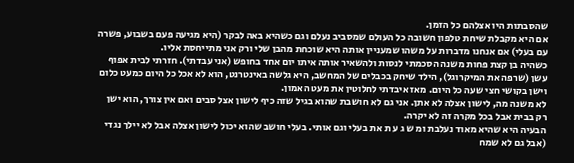שהסבתות היו אצלהם כל הזמן.
אם היא מקבלת שיחת טלפון חשובה כל העולם שמסביב נעלם וגם כשהיא באה לבקר (היא מגיעה פעם בשבוע, פשרה עם בעלי) אם אנחנו מדברות על משהו שמעניין אותה היא שוכחת מהבן שלי ורק אני מתייחסת אליו.
כשהיה בן קצת פחות משנה הסכמתי לנסות ולהשאיר אותה איתו יום אחד בחופש (אני עבדתי). חזרתי לבית אפוף עשן (שרפה את המיקרוגל), הילד שיחק בכבלים של המחשב, היא גלשה באינטרנט, הוא לא אכל כל היום כמעט כלום וישן בקושי חצי שעה כל היום. מאז איבדתי לחלוטין את מעט האמון.
לא משנה מה, לישון אצלה לא אתן. אני גם לא חושבת שהוא בגיל שזה כיף לישון אצל סבים ואם אין צורך, הוא ישן רק בבית אבל בכל מקרה זה לא יקרה.
הבעיה היא שהיא מאוד נעלבת ומ ש ג ע ת את בעלי וגם אותי. בעלי חושב שהוא יכול לישון אצלה אבל לא יילך נגדי (אבל גם לא שמח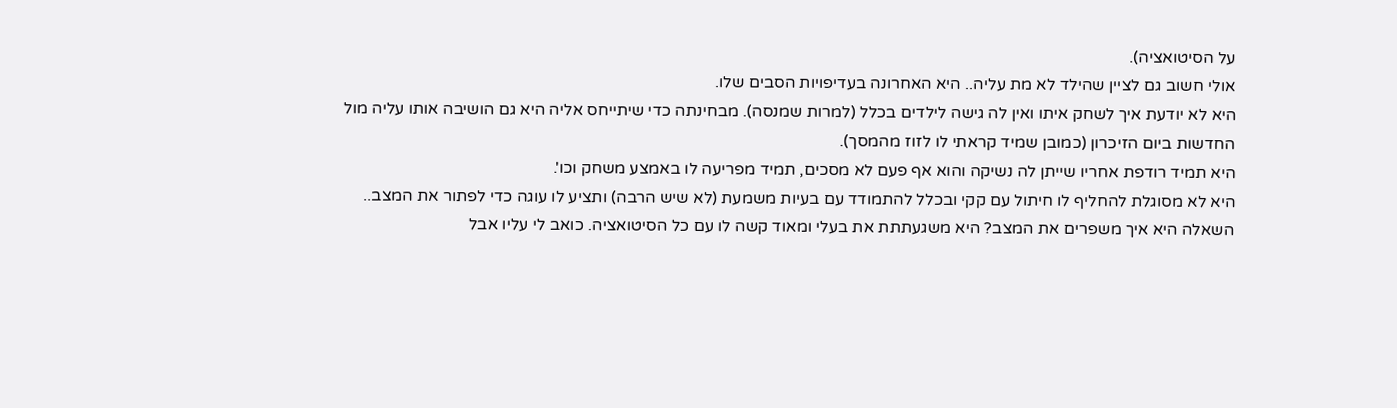על הסיטואציה).
אולי חשוב גם לציין שהילד לא מת עליה.. היא האחרונה בעדיפויות הסבים שלו.
היא לא יודעת איך לשחק איתו ואין לה גישה לילדים בכלל (למרות שמנסה). מבחינתה כדי שיתייחס אליה היא גם הושיבה אותו עליה מול החדשות ביום הזיכרון (כמובן שמיד קראתי לו לזוז מהמסך).
היא תמיד רודפת אחריו שייתן לה נשיקה והוא אף פעם לא מסכים, תמיד מפריעה לו באמצע משחק וכו'.
היא לא מסוגלת להחליף לו חיתול עם קקי ובכלל להתמודד עם בעיות משמעת (לא שיש הרבה) ותציע לו עוגה כדי לפתור את המצב..
השאלה היא איך משפרים את המצב? היא משגעתתת את בעלי ומאוד קשה לו עם כל הסיטואציה. כואב לי עליו אבל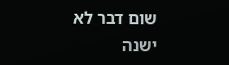שום דבר לא ישנה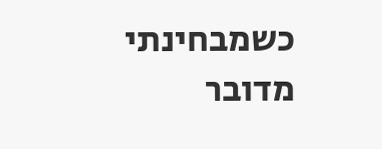כשמבחינתי מדובר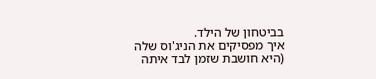בביטחון של הילד.
איך מפסיקים את הניג'וס שלה (היא חושבת שזמן לבד איתה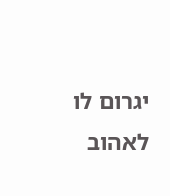יגרום לו לאהוב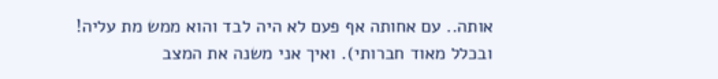אותה.. עם אחותה אף פעם לא היה לבד והוא ממש מת עליה! ובכלל מאוד חברותי). ואיך אני משנה את המצב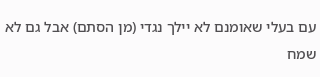עם בעלי שאומנם לא יילך נגדי (מן הסתם) אבל גם לא שמח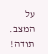על המצב.
תודה!